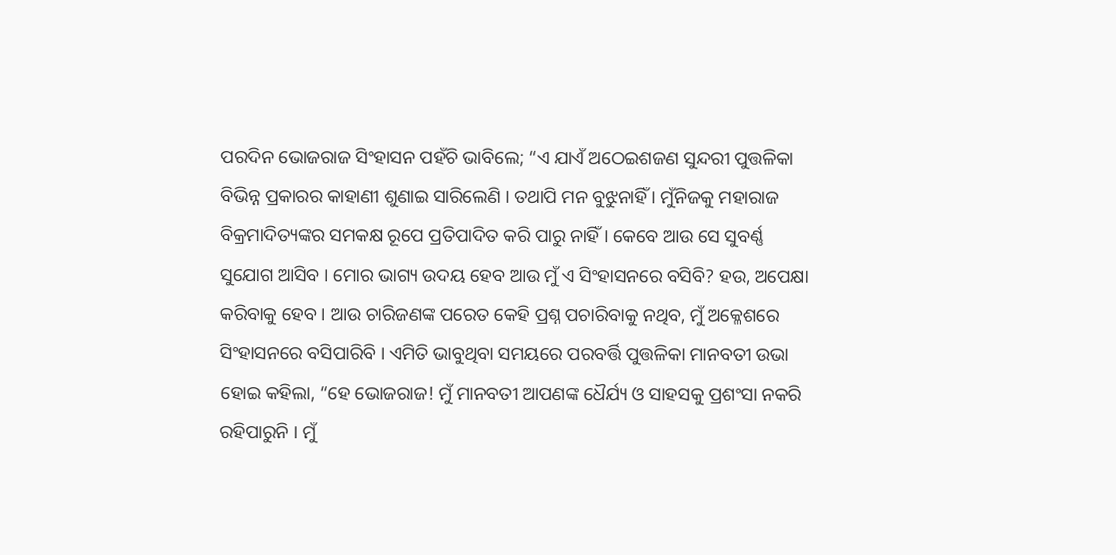ପରଦିନ ଭୋଜରାଜ ସିଂହାସନ ପହଁଚି ଭାବିଲେ; “ଏ ଯାଏଁ ଅଠେଇଶଜଣ ସୁନ୍ଦରୀ ପୁତ୍ତଳିକା ବିଭିନ୍ନ ପ୍ରକାରର କାହାଣୀ ଶୁଣାଇ ସାରିଲେଣି । ତଥାପି ମନ ବୁଝୁନାହିଁ । ମୁଁନିଜକୁ ମହାରାଜ ବିକ୍ରମାଦିତ୍ୟଙ୍କର ସମକକ୍ଷ ରୂପେ ପ୍ରତିପାଦିତ କରି ପାରୁ ନାହିଁ । କେବେ ଆଉ ସେ ସୁବର୍ଣ୍ଣ ସୁଯୋଗ ଆସିବ । ମୋର ଭାଗ୍ୟ ଉଦୟ ହେବ ଆଉ ମୁଁ ଏ ସିଂହାସନରେ ବସିବି? ହଉ, ଅପେକ୍ଷା କରିବାକୁ ହେବ । ଆଉ ଚାରିଜଣଙ୍କ ପରେତ କେହି ପ୍ରଶ୍ନ ପଚାରିବାକୁ ନଥିବ, ମୁଁ ଅକ୍ଳେଶରେ ସିଂହାସନରେ ବସିପାରିବି । ଏମିତି ଭାବୁଥିବା ସମୟରେ ପରବର୍ତ୍ତି ପୁତ୍ତଳିକା ମାନବତୀ ଉଭା ହୋଇ କହିଲା, “ହେ ଭୋଜରାଜ! ମୁଁ ମାନବତୀ ଆପଣଙ୍କ ଧୈର୍ଯ୍ୟ ଓ ସାହସକୁ ପ୍ରଶଂସା ନକରି ରହିପାରୁନି । ମୁଁ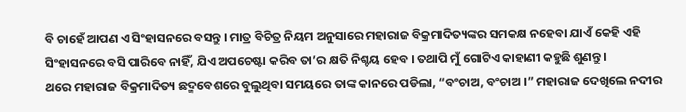ବି ଚାହେଁ ଆପଣ ଏ ସିଂହାସନରେ ବସନ୍ତୁ । ମାତ୍ର ବିଚିତ୍ର ନିୟମ ଅନୁସାରେ ମହାରାଜ ବିକ୍ରମାଦିତ୍ୟଙ୍କର ସମକକ୍ଷ ନହେବା ଯାଏଁ କେହି ଏହି ସିଂହାସନରେ ବସି ପାରିବେ ନାହିଁ, ଯିଏ ଅପଚେଷ୍ଟା କରିବ ତା’ର କ୍ଷତି ନିଶ୍ଚୟ ହେବ । ତଥାପି ମୁଁ ଗୋଟିଏ କାହାଣୀ କହୁଛି ଶୁଣନ୍ତୁ ।
ଥରେ ମହାରାଜ ବିକ୍ରମାଦିତ୍ୟ ଛଦ୍ମବେଶରେ ବୁଲୁଥିବା ସମୟରେ ତାଙ୍କ କାନରେ ପଡିଲା, “ବଂଚାଅ, ବଂଚାଅ ।” ମହାରାଜ ଦେଖିଲେ ନଦୀର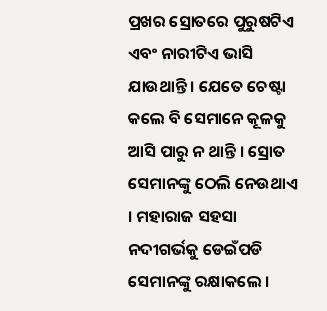ପ୍ରଖର ସ୍ରୋତରେ ପୁରୁଷଟିଏ ଏବଂ ନାରୀଟିଏ ଭାସି ଯାଉଥାନ୍ତି । ଯେତେ ଚେଷ୍ଟା କଲେ ବି ସେମାନେ କୂଳକୁ ଆସି ପାରୁ ନ ଥାନ୍ତି । ସ୍ରୋତ ସେମାନଙ୍କୁ ଠେଲି ନେଉଥାଏ । ମହାରାଜ ସହସା ନଦୀଗର୍ଭକୁ ଡେଇଁପଡି ସେମାନଙ୍କୁ ରକ୍ଷାକଲେ ।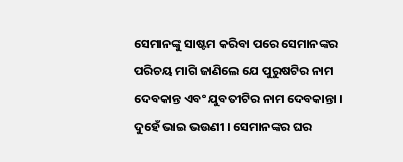ସେମାନଙ୍କୁ ସାଷ୍ଟମ କରିବା ପରେ ସେମାନଙ୍କର ପରିଚୟ ମାଗି ଜାଣିଲେ ଯେ ପୁରୁଷଟିର ନାମ ଦେବକାନ୍ତ ଏବଂ ଯୁବତୀଟିର ନାମ ଦେବକାନ୍ତା । ଦୁହେଁ ଭାଇ ଭଉଣୀ । ସେମାନଙ୍କର ଘର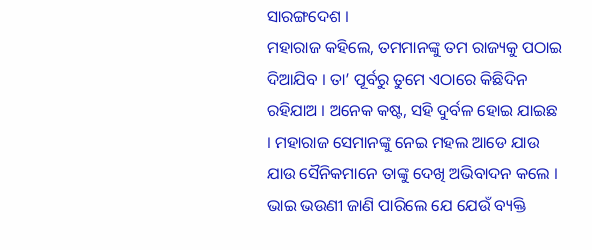ସାରଙ୍ଗଦେଶ ।
ମହାରାଜ କହିଲେ, ତମମାନଙ୍କୁ ତମ ରାଜ୍ୟକୁ ପଠାଇ ଦିଆଯିବ । ତା’ ପୂର୍ବରୁ ତୁମେ ଏଠାରେ କିଛିଦିନ ରହିଯାଅ । ଅନେକ କଷ୍ଟ, ସହି ଦୁର୍ବଳ ହୋଇ ଯାଇଛ । ମହାରାଜ ସେମାନଙ୍କୁ ନେଇ ମହଲ ଆଡେ ଯାଉ ଯାଉ ସୈନିକମାନେ ତାଙ୍କୁ ଦେଖି ଅଭିବାଦନ କଲେ । ଭାଇ ଭଉଣୀ ଜାଣି ପାରିଲେ ଯେ ଯେଉଁ ବ୍ୟକ୍ତି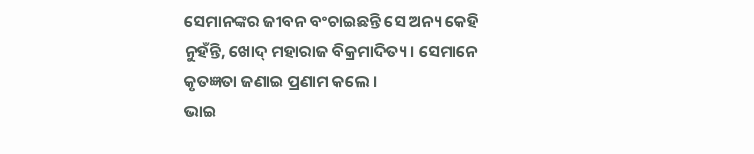ସେମାନଙ୍କର ଜୀବନ ବଂଚାଇଛନ୍ତି ସେ ଅନ୍ୟ କେହି ନୁହଁନ୍ତି, ଖୋଦ୍ ମହାରାଜ ବିକ୍ରମାଦିତ୍ୟ । ସେମାନେ କୃତଜ୍ଞତା ଜଣାଇ ପ୍ରଣାମ କଲେ ।
ଭାଇ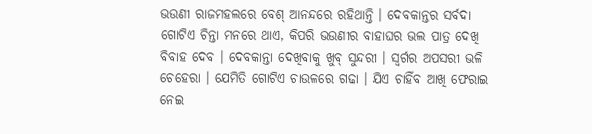ଭଉଣୀ ରାଜମହଲରେ ବେଶ୍ ଆନନ୍ଦରେ ରହିଥାନ୍ତି । ଦେବକାନ୍ତର ସର୍ବଦା ଗୋଟିଏ ଚିନ୍ତା ମନରେ ଥାଏ, କିପରି ଭଉଣୀର ବାହାଘର ଭଲ ପାତ୍ର ଦେଖି ବିବାହ ଦେବ । ଦେବକାନ୍ତା ଦେଖିବାକୁ ଖୁବ୍ ସୁନ୍ଦରୀ । ସ୍ୱର୍ଗର ଅପସରୀ ଭଳି ଚେହେରା । ଯେମିତି ଗୋଟିଏ ଚାଉଳରେ ଗଢା । ଯିଏ ଚାହିଁବ ଆଖି ଫେରାଇ ନେଇ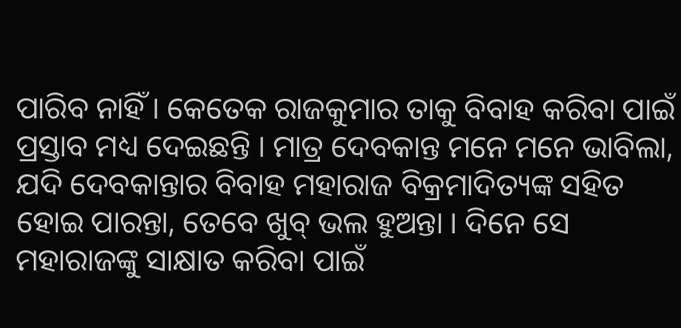ପାରିବ ନାହିଁ । କେତେକ ରାଜକୁମାର ତାକୁ ବିବାହ କରିବା ପାଇଁ ପ୍ରସ୍ତାବ ମଧ୍ୟ ଦେଇଛନ୍ତି । ମାତ୍ର ଦେବକାନ୍ତ ମନେ ମନେ ଭାବିଲା, ଯଦି ଦେବକାନ୍ତାର ବିବାହ ମହାରାଜ ବିକ୍ରମାଦିତ୍ୟଙ୍କ ସହିତ ହୋଇ ପାରନ୍ତା, ତେବେ ଖୁବ୍ ଭଲ ହୁଅନ୍ତା । ଦିନେ ସେ ମହାରାଜଙ୍କୁ ସାକ୍ଷାତ କରିବା ପାଇଁ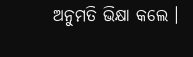ଅନୁମତି ଭିକ୍ଷା କଲେ ।